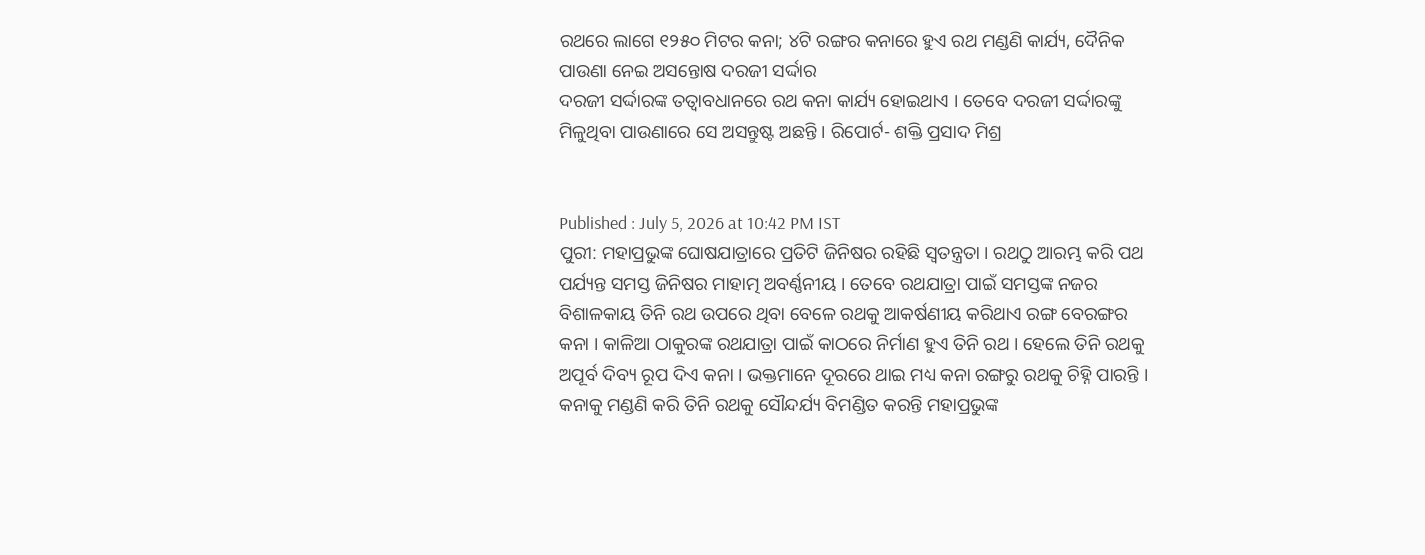ରଥରେ ଲାଗେ ୧୨୫୦ ମିଟର କନା; ୪ଟି ରଙ୍ଗର କନାରେ ହୁଏ ରଥ ମଣ୍ଡଣି କାର୍ଯ୍ୟ, ଦୈନିକ ପାଉଣା ନେଇ ଅସନ୍ତୋଷ ଦରଜୀ ସର୍ଦ୍ଦାର
ଦରଜୀ ସର୍ଦ୍ଦାରଙ୍କ ତତ୍ୱାବଧାନରେ ରଥ କନା କାର୍ଯ୍ୟ ହୋଇଥାଏ । ତେବେ ଦରଜୀ ସର୍ଦ୍ଦାରଙ୍କୁ ମିଳୁଥିବା ପାଉଣାରେ ସେ ଅସନ୍ତୁଷ୍ଟ ଅଛନ୍ତି । ରିପୋର୍ଟ- ଶକ୍ତି ପ୍ରସାଦ ମିଶ୍ର


Published : July 5, 2026 at 10:42 PM IST
ପୁରୀ: ମହାପ୍ରଭୁଙ୍କ ଘୋଷଯାତ୍ରାରେ ପ୍ରତିଟି ଜିନିଷର ରହିଛି ସ୍ୱତନ୍ତ୍ରତା । ରଥଠୁ ଆରମ୍ଭ କରି ପଥ ପର୍ଯ୍ୟନ୍ତ ସମସ୍ତ ଜିନିଷର ମାହାତ୍ମ ଅବର୍ଣ୍ଣନୀୟ । ତେବେ ରଥଯାତ୍ରା ପାଇଁ ସମସ୍ତଙ୍କ ନଜର ବିଶାଳକାୟ ତିନି ରଥ ଉପରେ ଥିବା ବେଳେ ରଥକୁ ଆକର୍ଷଣୀୟ କରିଥାଏ ରଙ୍ଗ ବେରଙ୍ଗର କନା । କାଳିଆ ଠାକୁରଙ୍କ ରଥଯାତ୍ରା ପାଇଁ କାଠରେ ନିର୍ମାଣ ହୁଏ ତିନି ରଥ । ହେଲେ ତିନି ରଥକୁ ଅପୂର୍ବ ଦିବ୍ୟ ରୂପ ଦିଏ କନା । ଭକ୍ତମାନେ ଦୂରରେ ଥାଇ ମଧ୍ୟ କନା ରଙ୍ଗରୁ ରଥକୁ ଚିହ୍ନି ପାରନ୍ତି । କନାକୁ ମଣ୍ଡଣି କରି ତିନି ରଥକୁ ସୌନ୍ଦର୍ଯ୍ୟ ବିମଣ୍ଡିତ କରନ୍ତି ମହାପ୍ରଭୁଙ୍କ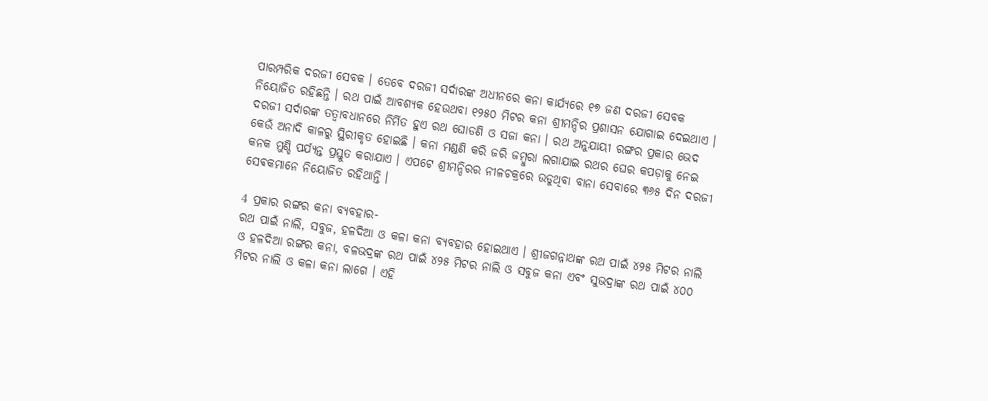ପାରମ୍ପରିକ ଦରଜୀ ସେବକ । ତେବେ ଦରଜୀ ସର୍ଦାରଙ୍କ ଅଧୀନରେ କନା କାର୍ଯ୍ୟରେ ୧୭ ଜଣ ଦରଜୀ ସେବକ ନିୟୋଜିତ ରହିଛନ୍ତି । ରଥ ପାଇଁ ଆବଶ୍ୟକ ହେଉଥବା ୧୨୫୦ ମିଟର କନା ଶ୍ରୀମନ୍ଦିର ପ୍ରଶାସନ ଯୋଗାଇ ଦେଇଥାଏ ।
ଦରଜୀ ସର୍ଦାରଙ୍କ ତତ୍ୱାବଧାନରେ ନିର୍ମିତ ହୁଏ ରଥ ଘୋଡଣି ଓ ସଜା କନା । ରଥ ଅନୁଯାୟୀ ରଙ୍ଗର ପ୍ରକାର ଭେଦ କେଉଁ ଅନାଦି କାଳରୁ ସ୍ଥିରୀକୃତ ହୋଇଛି । କନା ମଣ୍ଡଣି କରି ଜରି ଜମ୍ବୁରା ଲଗାଯାଇ ରଥର ଘେର କପଡ଼ାକୁ ନେଇ କନକ ମୁଣ୍ଡି ପର୍ଯ୍ୟନ୍ତ ପ୍ରସ୍ତୁତ କରାଯାଏ । ଏପଟେ ଶ୍ରୀମନ୍ଦିରର ନୀଳଚକ୍ରରେ ଉଡୁଥିବା ବାନା ସେବାରେ ୩୬୫ ଦିନ ଦରଜୀ ସେଵକମାନେ ନିୟୋଜିତ ରହିଥାନ୍ତି ।

4 ପ୍ରକାର ରଙ୍ଗର କନା ବ୍ୟବହାର-
ରଥ ପାଇଁ ନାଲି, ସବୁଜ, ହଳଦିଆ ଓ କଳା କନା ବ୍ଯବହାର ହୋଇଥାଏ । ଶ୍ରୀଜଗନ୍ନାଥଙ୍କ ରଥ ପାଇଁ ୪୨୫ ମିଟର ନାଲି ଓ ହଳଦିଆ ରଙ୍ଗର କନା, ବଳଭଦ୍ରଙ୍କ ରଥ ପାଇଁ ୪୨୫ ମିଟର ନାଲି ଓ ସବୁଜ କନା ଏବଂ ସୁଭଦ୍ରାଙ୍କ ରଥ ପାଇଁ ୪୦୦ ମିଟର ନାଲି ଓ କଳା କନା ଲାଗେ । ଏହି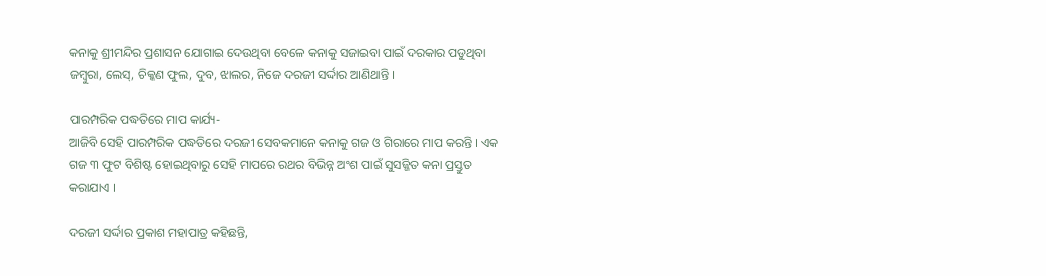କନାକୁ ଶ୍ରୀମନ୍ଦିର ପ୍ରଶାସନ ଯୋଗାଇ ଦେଉଥିବା ବେଳେ କନାକୁ ସଜାଇବା ପାଇଁ ଦରକାର ପଡୁଥିବା ଜମ୍ବୁରା, ଲେସ୍, ଚିକ୍କଣ ଫୁଲ, ଦୁବ, ଝାଲର, ନିଜେ ଦରଜୀ ସର୍ଦ୍ଦାର ଆଣିଥାନ୍ତି ।

ପାରମ୍ପରିକ ପଦ୍ଧତିରେ ମାପ କାର୍ଯ୍ୟ-
ଆଜିବି ସେହି ପାରମ୍ପରିକ ପଦ୍ଧତିରେ ଦରଜୀ ସେବକମାନେ କନାକୁ ଗଜ ଓ ଗିରାରେ ମାପ କରନ୍ତି । ଏକ ଗଜ ୩ ଫୁଟ ବିଶିଷ୍ଟ ହୋଇଥିବାରୁ ସେହି ମାପରେ ରଥର ବିଭିନ୍ନ ଅଂଶ ପାଇଁ ସୁସଜ୍ଜିତ କନା ପ୍ରସ୍ତୁତ କରାଯାଏ ।

ଦରଜୀ ସର୍ଦ୍ଦାର ପ୍ରକାଶ ମହାପାତ୍ର କହିଛନ୍ତି,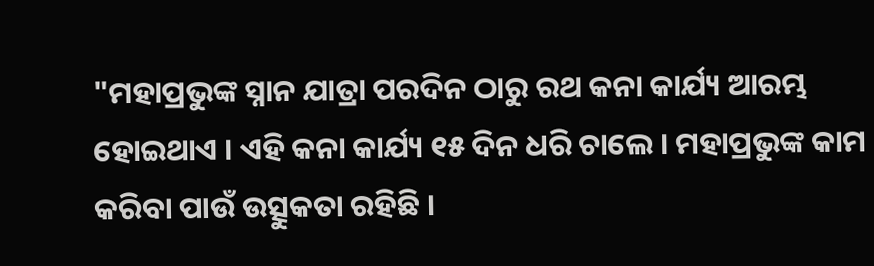"ମହାପ୍ରଭୁଙ୍କ ସ୍ନାନ ଯାତ୍ରା ପରଦିନ ଠାରୁ ରଥ କନା କାର୍ଯ୍ୟ ଆରମ୍ଭ ହୋଇଥାଏ । ଏହି କନା କାର୍ଯ୍ୟ ୧୫ ଦିନ ଧରି ଚାଲେ । ମହାପ୍ରଭୁଙ୍କ କାମ କରିବା ପାଉଁ ଉତ୍ସୁକତା ରହିଛି ।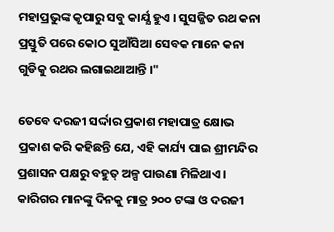ମହାପ୍ରଭୁଙ୍କ କୃପାରୁ ସବୁ କାର୍ଯ୍ଯ ହୁଏ । ସୁସଜ୍ଜିତ ରଥ କନା ପ୍ରସ୍ତୁତି ପରେ କୋଠ ସୁଆଁସିଆ ସେବକ ମାନେ କନା ଗୁଡିକୁ ରଥର ଲଗାଇଥାଆନ୍ତି ।"

ତେବେ ଦରଜୀ ସର୍ଦ୍ଦାର ପ୍ରକାଶ ମହାପାତ୍ର କ୍ଷୋଭ ପ୍ରକାଶ କରି କହିଛନ୍ତି ଯେ, ଏହି କାର୍ଯ୍ୟ ପାଇ ଶ୍ରୀମନ୍ଦିର ପ୍ରଶାସନ ପକ୍ଷରୁ ବହୁତ୍ ଅଳ୍ପ ପାଉଣା ମିଳିଥାଏ । କାରିଗର ମାନଙ୍କୁ ଦିନକୁ ମାତ୍ର ୨୦୦ ଟଙ୍କା ଓ ଦରଜୀ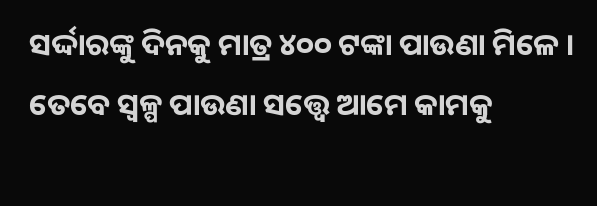ସର୍ଦ୍ଦାରଙ୍କୁ ଦିନକୁ ମାତ୍ର ୪୦୦ ଟଙ୍କା ପାଉଣା ମିଳେ । ତେବେ ସ୍ୱଳ୍ପ ପାଉଣା ସତ୍ତ୍ୱେ ଆମେ କାମକୁ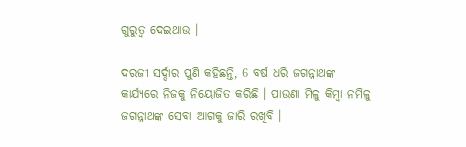ଗୁରୁତ୍ବ ଦେଇଥାଉ ।

ଦରଜୀ ସର୍ଦ୍ଦାର ପୁଣି କହିଛନ୍ତି, 6 ବର୍ଷ ଧରି ଜଗନ୍ନାଥଙ୍କ କାର୍ଯ୍ୟରେ ନିଜକୁ ନିୟୋଜିତ କରିଛି । ପାଉଣା ମିଳୁ କିମ୍ବା ନମିଳୁ ଜଗନ୍ନାଥଙ୍କ ସେବା ଆଗକୁ ଜାରି ରଖିବି ।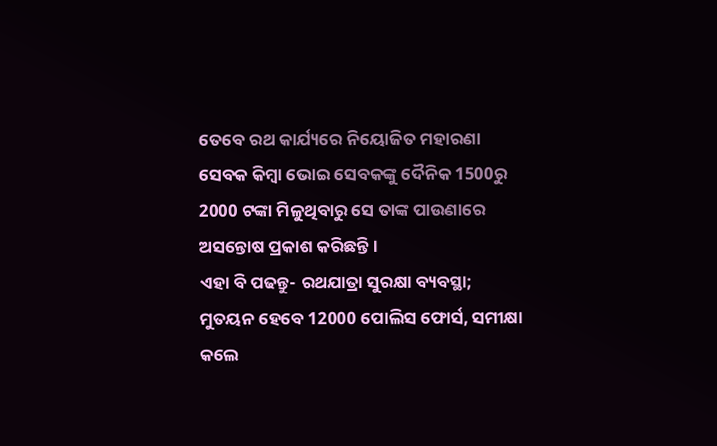ତେବେ ରଥ କାର୍ଯ୍ୟରେ ନିୟୋଜିତ ମହାରଣା ସେବକ କିମ୍ବା ଭୋଇ ସେବକଙ୍କୁ ଦୈନିକ 1500ରୁ 2000 ଟଙ୍କା ମିଳୁଥିବାରୁ ସେ ତାଙ୍କ ପାଉଣାରେ ଅସନ୍ତୋଷ ପ୍ରକାଶ କରିଛନ୍ତି ।
ଏହା ବି ପଢନ୍ତୁ- ରଥଯାତ୍ରା ସୁରକ୍ଷା ବ୍ୟବସ୍ଥା; ମୁତୟନ ହେବେ 12000 ପୋଲିସ ଫୋର୍ସ, ସମୀକ୍ଷା କଲେ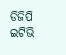ଡିଜିପି
ଇଟିଭି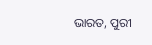ଭାରତ, ପୁରୀ